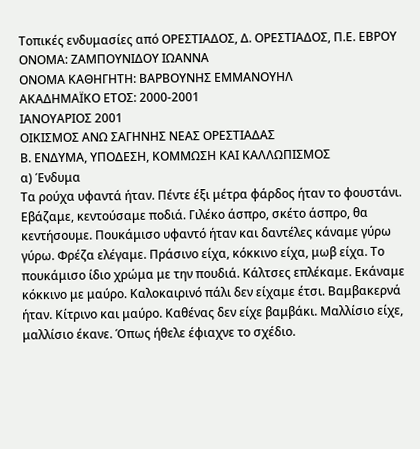Τοπικές ενδυμασίες από ΟΡΕΣΤΙΑΔΟΣ, Δ. ΟΡΕΣΤΙΑΔΟΣ, Π.Ε. ΕΒΡΟΥ
ΟΝΟΜΑ: ΖΑΜΠΟΥΝΙΔΟΥ ΙΩΑΝΝΑ
ΟΝΟΜΑ ΚΑΘΗΓΗΤΗ: ΒΑΡΒΟΥΝΗΣ ΕΜΜΑΝΟΥΗΛ
ΑΚΑΔΗΜΑΪΚΟ ΕΤΟΣ: 2000-2001
ΙΑΝΟΥΑΡΙΟΣ 2001
ΟΙΚΙΣΜΟΣ ΑΝΩ ΣΑΓΗΝΗΣ ΝΕΑΣ ΟΡΕΣΤΙΑΔΑΣ
Β. ΕΝΔΥΜΑ, ΥΠΟΔΕΣΗ, ΚΟΜΜΩΣΗ ΚΑΙ ΚΑΛΛΩΠΙΣΜΟΣ
α) Ένδυμα
Τα ρούχα υφαντά ήταν. Πέντε έξι μέτρα φάρδος ήταν το φουστάνι. Εβάζαμε, κεντούσαμε ποδιά. Γιλέκο άσπρο, σκέτο άσπρο, θα κεντήσουμε. Πουκάμισο υφαντό ήταν και δαντέλες κάναμε γύρω γύρω. Φρέζα ελέγαμε. Πράσινο είχα, κόκκινο είχα, μωβ είχα. Το πουκάμισο ίδιο χρώμα με την πουδιά. Κάλτσες επλέκαμε. Εκάναμε κόκκινο με μαύρο. Καλοκαιρινό πάλι δεν είχαμε έτσι. Βαμβακερνά ήταν. Κίτρινο και μαύρο. Καθένας δεν είχε βαμβάκι. Μαλλίσιο είχε, μαλλίσιο έκανε. Όπως ήθελε έφιαχνε το σχέδιο.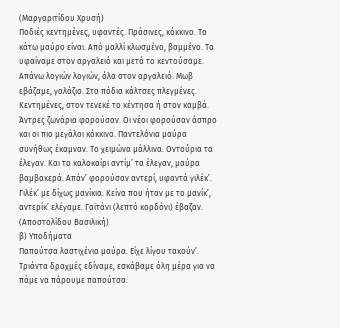(Μαργαριτίδου Χρυσή)
Ποδιές κεντημένες, υφαντές. Πράσινες, κόκκινο. Το κάτω μαύρο είναι. Από μαλλί κλωσμένο, βαμμένο. Τα υφαίναμε στον αργαλειό και μετά το κεντούσαμε. Απάνω λογιών λογιών, όλα στον αργαλειό. Μωβ εβάζαμε, γαλάζιο. Στα πόδια κάλτσες πλεγμένες. Κεντημένες, στον τενεκέ το κέντησα ή στον καμβά. Άντρες ζωνάρια φορούσαν. Οι νέοι φορούσαν άσπρο και οι πιο μεγάλοι κόκκινο. Παντελόνια μαύρα συνήθως έκαμναν. Το χειμώνα μάλλινα. Οντούρια τα έλεγαν. Και το καλοκαίρι αντίμ’ τα έλεγαν, μαύρα βαμβακερά. Απάν’ φορούσαν αντερί, υφαντά γιλέκ’. Γιλέκ’ με δίχως μανίκια. Κείνα που ήταν με το μανίκ’, αντερίκ’ ελέγαμε. Γαϊτάνι (λεπτό κορδόνι) έβαζαν.
(Αποστολίδου Βασιλική)
β) Υποδήματα
Παπούτσα λαστιχένια μαύρα. Είχε λίγου τακούν’. Τριάντα δραχμές εδίναμε, εσκάβαμε όλη μέρα για να πάμε να πάρουμε παπούτσα.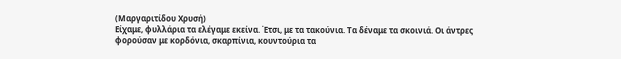(Μαργαριτίδου Χρυσή)
Είχαμε, φυλλάρια τα ελέγαμε εκείνα. Έτσι, με τα τακούνια. Τα δέναμε τα σκοινιά. Οι άντρες φορούσαν με κορδόνια, σκαρπίνια, κουντούρια τα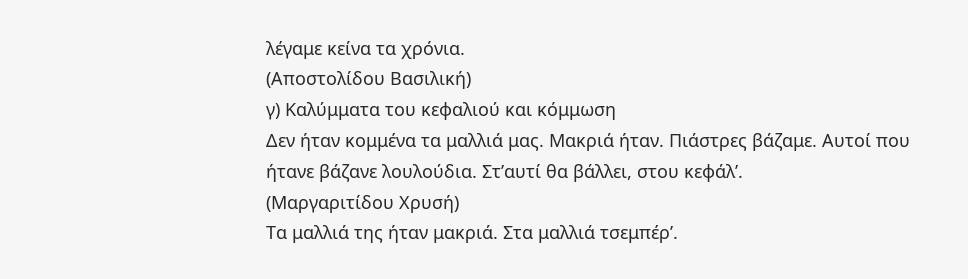λέγαμε κείνα τα χρόνια.
(Αποστολίδου Βασιλική)
γ) Καλύμματα του κεφαλιού και κόμμωση
Δεν ήταν κομμένα τα μαλλιά μας. Μακριά ήταν. Πιάστρες βάζαμε. Αυτοί που ήτανε βάζανε λουλούδια. Στ’αυτί θα βάλλει, στου κεφάλ’.
(Μαργαριτίδου Χρυσή)
Τα μαλλιά της ήταν μακριά. Στα μαλλιά τσεμπέρ’.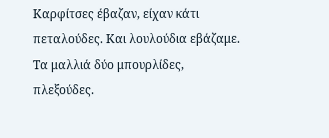Καρφίτσες έβαζαν, είχαν κάτι πεταλούδες. Και λουλούδια εβάζαμε. Τα μαλλιά δύο μπουρλίδες, πλεξούδες.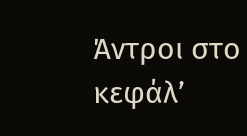Άντροι στο κεφάλ’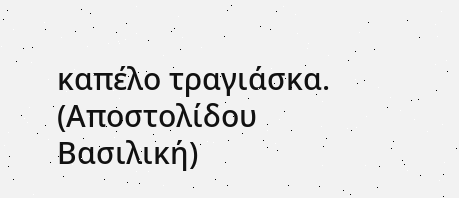καπέλο τραγιάσκα.
(Αποστολίδου Βασιλική)